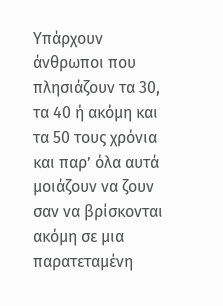Υπάρχουν άνθρωποι που πλησιάζουν τα 30, τα 40 ή ακόμη και τα 50 τους χρόνια και παρ’ όλα αυτά μοιάζουν να ζουν σαν να βρίσκονται ακόμη σε μια παρατεταμένη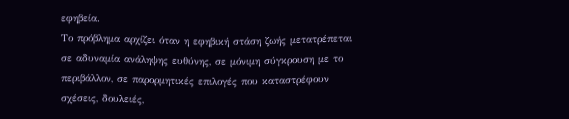εφηβεία.
Το πρόβλημα αρχίζει όταν η εφηβική στάση ζωής μετατρέπεται σε αδυναμία ανάληψης ευθύνης, σε μόνιμη σύγκρουση με το περιβάλλον, σε παρορμητικές επιλογές που καταστρέφουν σχέσεις, δουλειές,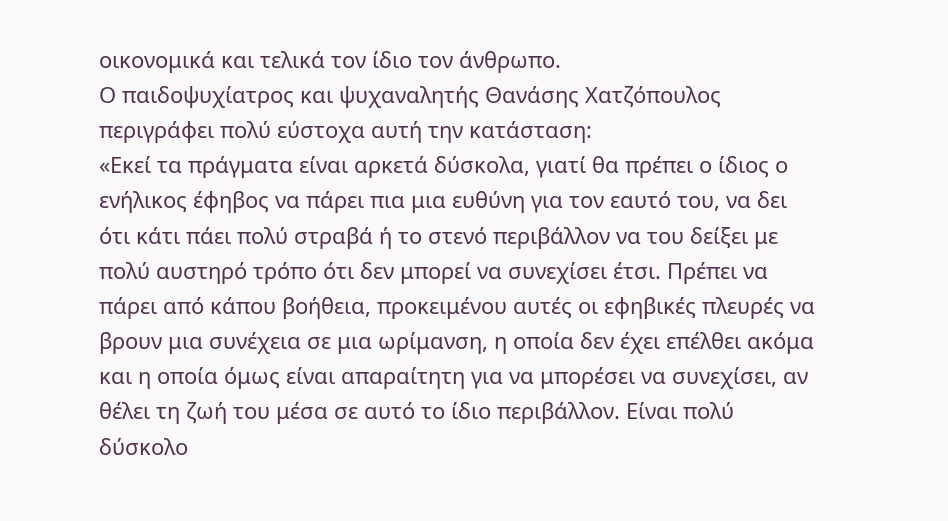οικονομικά και τελικά τον ίδιο τον άνθρωπο.
Ο παιδοψυχίατρος και ψυχαναλητής Θανάσης Χατζόπουλος περιγράφει πολύ εύστοχα αυτή την κατάσταση:
«Εκεί τα πράγματα είναι αρκετά δύσκολα, γιατί θα πρέπει ο ίδιος ο ενήλικος έφηβος να πάρει πια μια ευθύνη για τον εαυτό του, να δει ότι κάτι πάει πολύ στραβά ή το στενό περιβάλλον να του δείξει με πολύ αυστηρό τρόπο ότι δεν μπορεί να συνεχίσει έτσι. Πρέπει να πάρει από κάπου βοήθεια, προκειμένου αυτές οι εφηβικές πλευρές να βρουν μια συνέχεια σε μια ωρίμανση, η οποία δεν έχει επέλθει ακόμα και η οποία όμως είναι απαραίτητη για να μπορέσει να συνεχίσει, αν θέλει τη ζωή του μέσα σε αυτό το ίδιο περιβάλλον. Είναι πολύ δύσκολο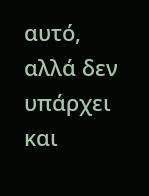αυτό, αλλά δεν υπάρχει και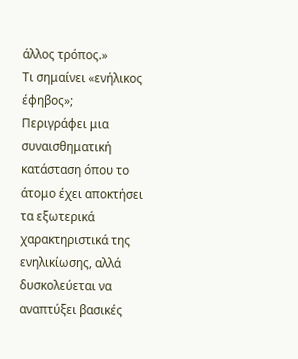άλλος τρόπος.»
Τι σημαίνει «ενήλικος έφηβος»;
Περιγράφει μια συναισθηματική κατάσταση όπου το άτομο έχει αποκτήσει τα εξωτερικά χαρακτηριστικά της ενηλικίωσης, αλλά δυσκολεύεται να αναπτύξει βασικές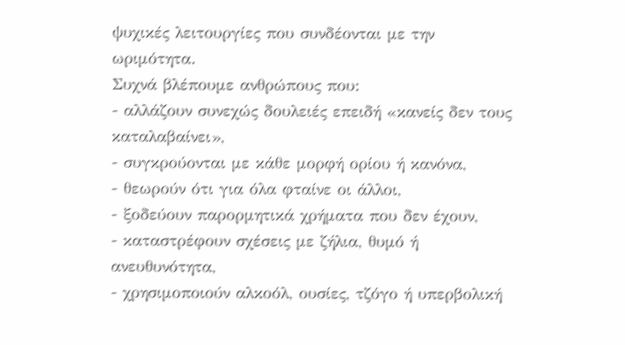ψυχικές λειτουργίες που συνδέονται με την ωριμότητα.
Συχνά βλέπουμε ανθρώπους που:
- αλλάζουν συνεχώς δουλειές επειδή «κανείς δεν τους καταλαβαίνει»,
- συγκρούονται με κάθε μορφή ορίου ή κανόνα,
- θεωρούν ότι για όλα φταίνε οι άλλοι,
- ξοδεύουν παρορμητικά χρήματα που δεν έχουν,
- καταστρέφουν σχέσεις με ζήλια, θυμό ή ανευθυνότητα,
- χρησιμοποιούν αλκοόλ, ουσίες, τζόγο ή υπερβολική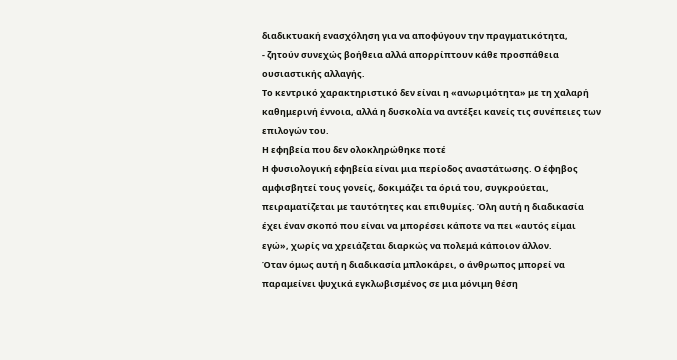διαδικτυακή ενασχόληση για να αποφύγουν την πραγματικότητα,
- ζητούν συνεχώς βοήθεια αλλά απορρίπτουν κάθε προσπάθεια ουσιαστικής αλλαγής.
Το κεντρικό χαρακτηριστικό δεν είναι η «ανωριμότητα» με τη χαλαρή καθημερινή έννοια, αλλά η δυσκολία να αντέξει κανείς τις συνέπειες των επιλογών του.
Η εφηβεία που δεν ολοκληρώθηκε ποτέ
Η φυσιολογική εφηβεία είναι μια περίοδος αναστάτωσης. Ο έφηβος αμφισβητεί τους γονείς, δοκιμάζει τα όριά του, συγκρούεται, πειραματίζεται με ταυτότητες και επιθυμίες. Όλη αυτή η διαδικασία έχει έναν σκοπό που είναι να μπορέσει κάποτε να πει «αυτός είμαι εγώ», χωρίς να χρειάζεται διαρκώς να πολεμά κάποιον άλλον.
Όταν όμως αυτή η διαδικασία μπλοκάρει, ο άνθρωπος μπορεί να παραμείνει ψυχικά εγκλωβισμένος σε μια μόνιμη θέση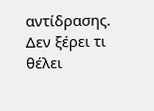αντίδρασης. Δεν ξέρει τι θέλει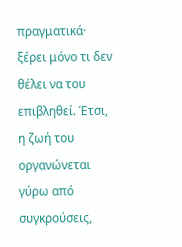πραγματικά· ξέρει μόνο τι δεν θέλει να του επιβληθεί. Έτσι, η ζωή του οργανώνεται γύρω από συγκρούσεις,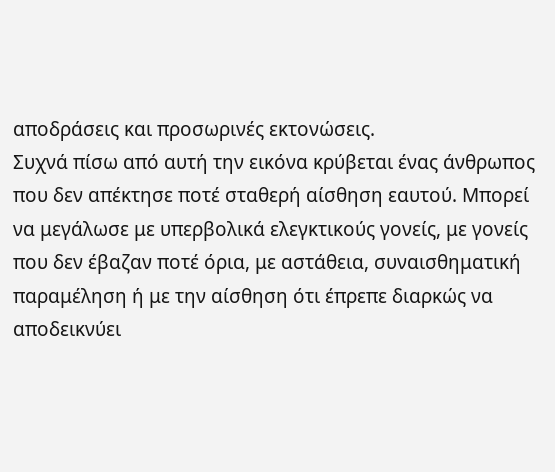αποδράσεις και προσωρινές εκτονώσεις.
Συχνά πίσω από αυτή την εικόνα κρύβεται ένας άνθρωπος που δεν απέκτησε ποτέ σταθερή αίσθηση εαυτού. Μπορεί να μεγάλωσε με υπερβολικά ελεγκτικούς γονείς, με γονείς που δεν έβαζαν ποτέ όρια, με αστάθεια, συναισθηματική παραμέληση ή με την αίσθηση ότι έπρεπε διαρκώς να αποδεικνύει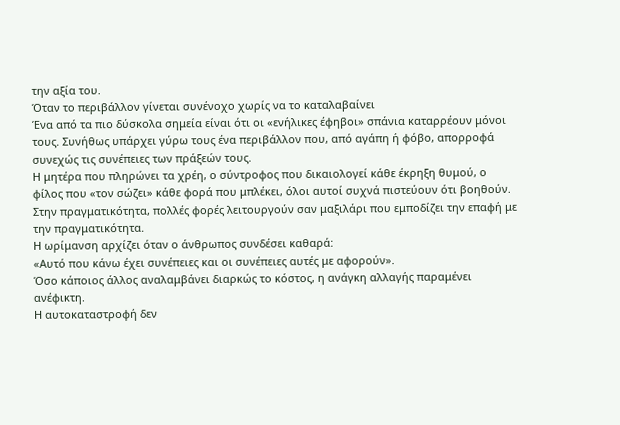την αξία του.
Όταν το περιβάλλον γίνεται συνένοχο χωρίς να το καταλαβαίνει
Ένα από τα πιο δύσκολα σημεία είναι ότι οι «ενήλικες έφηβοι» σπάνια καταρρέουν μόνοι τους. Συνήθως υπάρχει γύρω τους ένα περιβάλλον που, από αγάπη ή φόβο, απορροφά συνεχώς τις συνέπειες των πράξεών τους.
Η μητέρα που πληρώνει τα χρέη, ο σύντροφος που δικαιολογεί κάθε έκρηξη θυμού, ο φίλος που «τον σώζει» κάθε φορά που μπλέκει, όλοι αυτοί συχνά πιστεύουν ότι βοηθούν. Στην πραγματικότητα, πολλές φορές λειτουργούν σαν μαξιλάρι που εμποδίζει την επαφή με την πραγματικότητα.
Η ωρίμανση αρχίζει όταν ο άνθρωπος συνδέσει καθαρά:
«Αυτό που κάνω έχει συνέπειες και οι συνέπειες αυτές με αφορούν».
Όσο κάποιος άλλος αναλαμβάνει διαρκώς το κόστος, η ανάγκη αλλαγής παραμένει ανέφικτη.
Η αυτοκαταστροφή δεν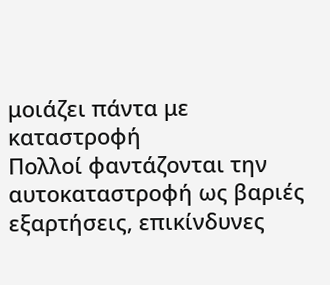μοιάζει πάντα με καταστροφή
Πολλοί φαντάζονται την αυτοκαταστροφή ως βαριές εξαρτήσεις, επικίνδυνες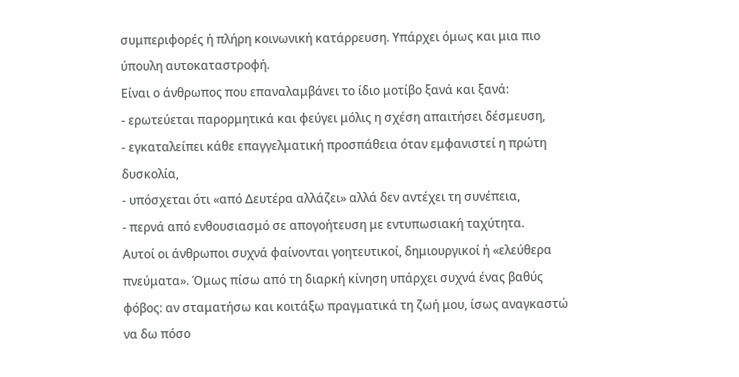συμπεριφορές ή πλήρη κοινωνική κατάρρευση. Υπάρχει όμως και μια πιο ύπουλη αυτοκαταστροφή.
Είναι ο άνθρωπος που επαναλαμβάνει το ίδιο μοτίβο ξανά και ξανά:
- ερωτεύεται παρορμητικά και φεύγει μόλις η σχέση απαιτήσει δέσμευση,
- εγκαταλείπει κάθε επαγγελματική προσπάθεια όταν εμφανιστεί η πρώτη δυσκολία,
- υπόσχεται ότι «από Δευτέρα αλλάζει» αλλά δεν αντέχει τη συνέπεια,
- περνά από ενθουσιασμό σε απογοήτευση με εντυπωσιακή ταχύτητα.
Αυτοί οι άνθρωποι συχνά φαίνονται γοητευτικοί, δημιουργικοί ή «ελεύθερα πνεύματα». Όμως πίσω από τη διαρκή κίνηση υπάρχει συχνά ένας βαθύς φόβος: αν σταματήσω και κοιτάξω πραγματικά τη ζωή μου, ίσως αναγκαστώ να δω πόσο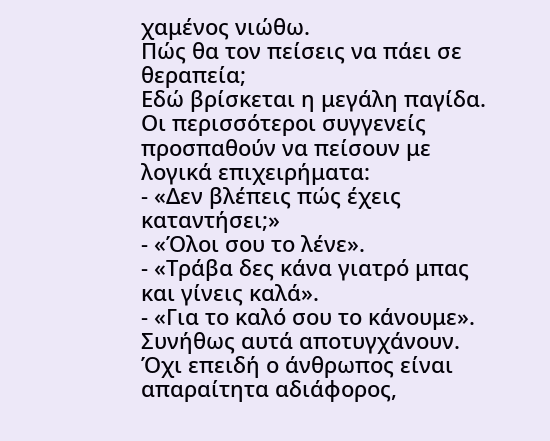χαμένος νιώθω.
Πώς θα τον πείσεις να πάει σε θεραπεία;
Εδώ βρίσκεται η μεγάλη παγίδα. Οι περισσότεροι συγγενείς προσπαθούν να πείσουν με λογικά επιχειρήματα:
- «Δεν βλέπεις πώς έχεις καταντήσει;»
- «Όλοι σου το λένε».
- «Τράβα δες κάνα γιατρό μπας και γίνεις καλά».
- «Για το καλό σου το κάνουμε».
Συνήθως αυτά αποτυγχάνουν. Όχι επειδή ο άνθρωπος είναι απαραίτητα αδιάφορος,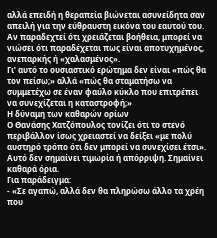αλλά επειδή η θεραπεία βιώνεται ασυνείδητα σαν απειλή για την εύθραυστη εικόνα του εαυτού του. Αν παραδεχτεί ότι χρειάζεται βοήθεια, μπορεί να νιώσει ότι παραδέχεται πως είναι αποτυχημένος, ανεπαρκής ή «χαλασμένος».
Γι’ αυτό το ουσιαστικό ερώτημα δεν είναι «πώς θα τον πείσω;» αλλά «πώς θα σταματήσω να συμμετέχω σε έναν φαύλο κύκλο που επιτρέπει να συνεχίζεται η καταστροφή;»
Η δύναμη των καθαρών ορίων
Ο Θανάσης Χατζόπουλος τονίζει ότι το στενό περιβάλλον ίσως χρειαστεί να δείξει «με πολύ αυστηρό τρόπο ότι δεν μπορεί να συνεχίσει έτσι». Αυτό δεν σημαίνει τιμωρία ή απόρριψη. Σημαίνει καθαρά όρια.
Για παράδειγμα:
- «Σε αγαπώ, αλλά δεν θα πληρώσω άλλο τα χρέη που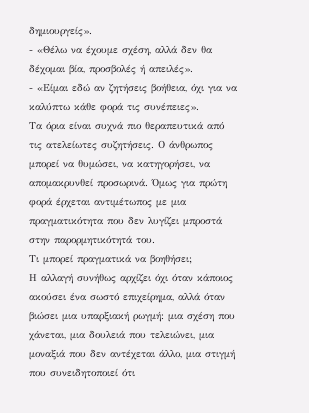δημιουργείς».
- «Θέλω να έχουμε σχέση, αλλά δεν θα δέχομαι βία, προσβολές ή απειλές».
- «Είμαι εδώ αν ζητήσεις βοήθεια, όχι για να καλύπτω κάθε φορά τις συνέπειες».
Τα όρια είναι συχνά πιο θεραπευτικά από τις ατελείωτες συζητήσεις. Ο άνθρωπος μπορεί να θυμώσει, να κατηγορήσει, να απομακρυνθεί προσωρινά. Όμως για πρώτη φορά έρχεται αντιμέτωπος με μια πραγματικότητα που δεν λυγίζει μπροστά στην παρορμητικότητά του.
Τι μπορεί πραγματικά να βοηθήσει;
Η αλλαγή συνήθως αρχίζει όχι όταν κάποιος ακούσει ένα σωστό επιχείρημα, αλλά όταν βιώσει μια υπαρξιακή ρωγμή: μια σχέση που χάνεται, μια δουλειά που τελειώνει, μια μοναξιά που δεν αντέχεται άλλο, μια στιγμή που συνειδητοποιεί ότι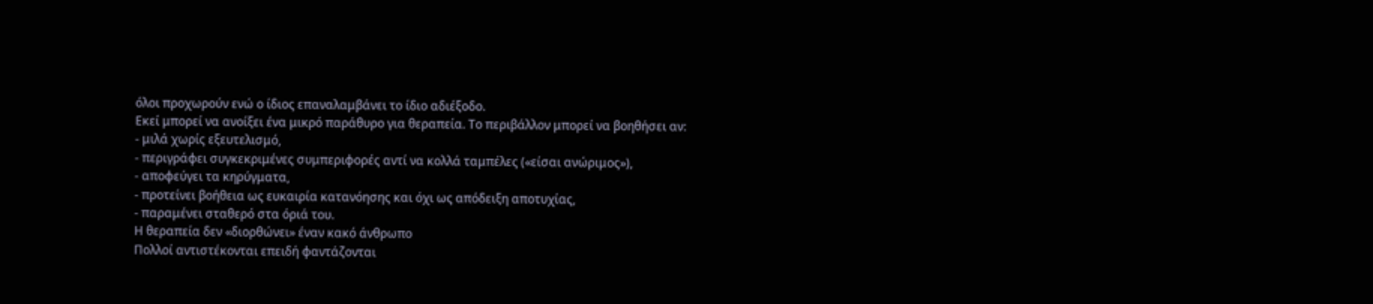όλοι προχωρούν ενώ ο ίδιος επαναλαμβάνει το ίδιο αδιέξοδο.
Εκεί μπορεί να ανοίξει ένα μικρό παράθυρο για θεραπεία. Το περιβάλλον μπορεί να βοηθήσει αν:
- μιλά χωρίς εξευτελισμό,
- περιγράφει συγκεκριμένες συμπεριφορές αντί να κολλά ταμπέλες («είσαι ανώριμος»),
- αποφεύγει τα κηρύγματα,
- προτείνει βοήθεια ως ευκαιρία κατανόησης και όχι ως απόδειξη αποτυχίας,
- παραμένει σταθερό στα όριά του.
Η θεραπεία δεν «διορθώνει» έναν κακό άνθρωπο
Πολλοί αντιστέκονται επειδή φαντάζονται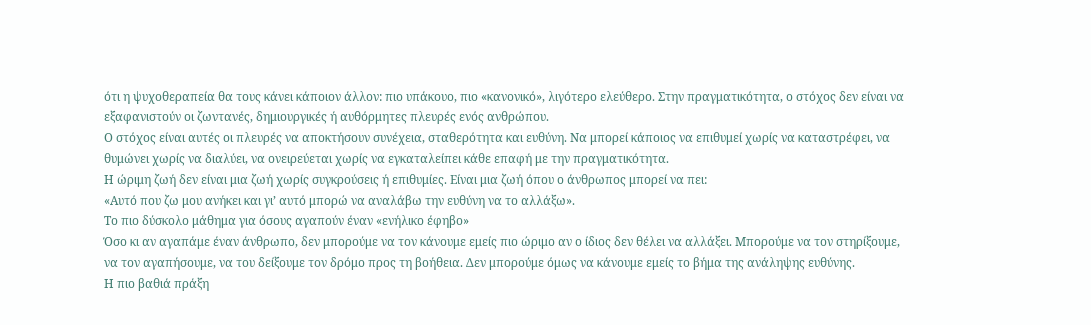ότι η ψυχοθεραπεία θα τους κάνει κάποιον άλλον: πιο υπάκουο, πιο «κανονικό», λιγότερο ελεύθερο. Στην πραγματικότητα, ο στόχος δεν είναι να εξαφανιστούν οι ζωντανές, δημιουργικές ή αυθόρμητες πλευρές ενός ανθρώπου.
Ο στόχος είναι αυτές οι πλευρές να αποκτήσουν συνέχεια, σταθερότητα και ευθύνη. Να μπορεί κάποιος να επιθυμεί χωρίς να καταστρέφει, να θυμώνει χωρίς να διαλύει, να ονειρεύεται χωρίς να εγκαταλείπει κάθε επαφή με την πραγματικότητα.
Η ώριμη ζωή δεν είναι μια ζωή χωρίς συγκρούσεις ή επιθυμίες. Είναι μια ζωή όπου ο άνθρωπος μπορεί να πει:
«Αυτό που ζω μου ανήκει και γι’ αυτό μπορώ να αναλάβω την ευθύνη να το αλλάξω».
Το πιο δύσκολο μάθημα για όσους αγαπούν έναν «ενήλικο έφηβο»
Όσο κι αν αγαπάμε έναν άνθρωπο, δεν μπορούμε να τον κάνουμε εμείς πιο ώριμο αν ο ίδιος δεν θέλει να αλλάξει. Μπορούμε να τον στηρίξουμε, να τον αγαπήσουμε, να του δείξουμε τον δρόμο προς τη βοήθεια. Δεν μπορούμε όμως να κάνουμε εμείς το βήμα της ανάληψης ευθύνης.
Η πιο βαθιά πράξη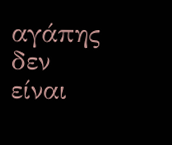αγάπης δεν είναι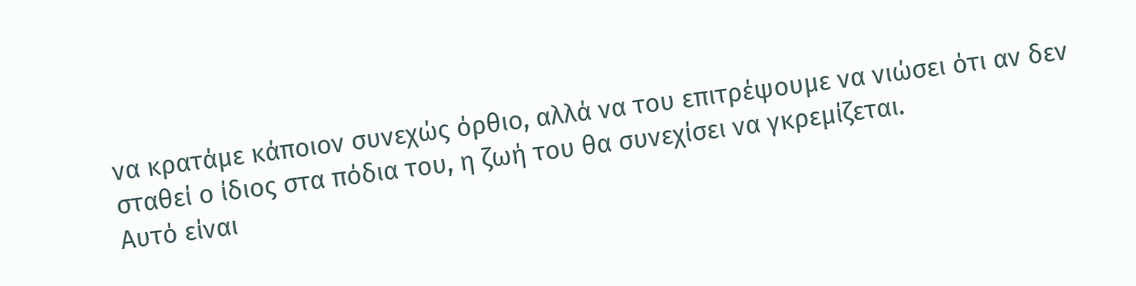να κρατάμε κάποιον συνεχώς όρθιο, αλλά να του επιτρέψουμε να νιώσει ότι αν δεν σταθεί ο ίδιος στα πόδια του, η ζωή του θα συνεχίσει να γκρεμίζεται.
Αυτό είναι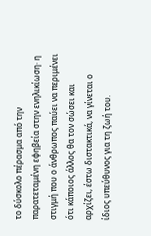το δύσκολο πέρασμα από την παρατεταμένη εφηβεία στην ενηλικίωση· η στιγμή που ο άνθρωπος παύει να περιμένει ότι κάποιος άλλος θα τον σώσει και αρχίζει, έστω διστακτικά, να γίνεται ο ίδιος υπεύθυνος για τη ζωή του.